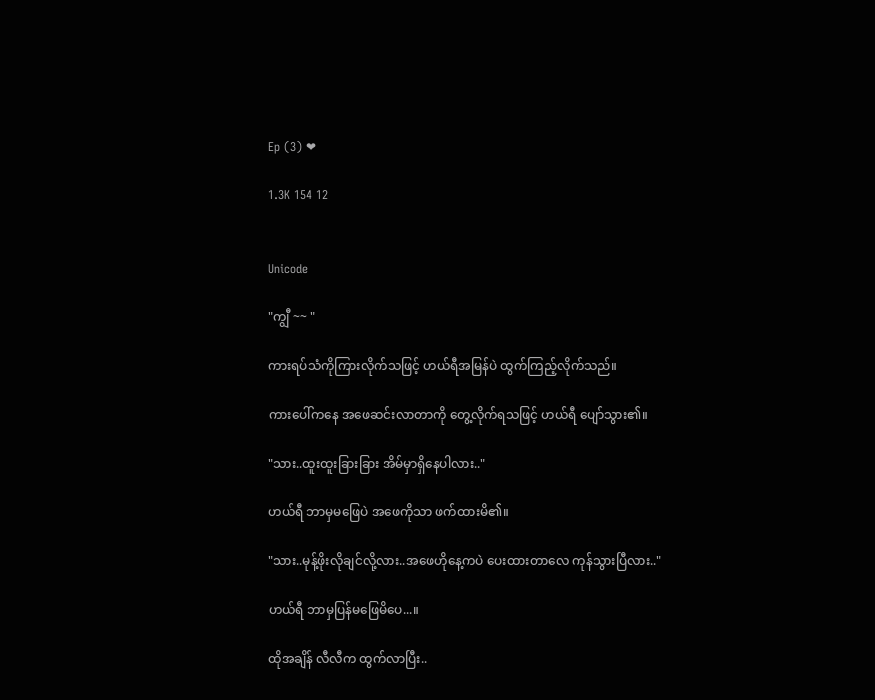Ep (3) ❤

1.3K 154 12


Unicode

"ကျွီ ~~ "

ကားရပ်သံကိုကြားလိုက်သဖြင့် ဟယ်ရီအမြန်ပဲ ထွက်ကြည့်လိုက်သည်။

ကားပေါ်ကနေ အဖေဆင်းလာတာကို တွေ့လိုက်ရသဖြင့် ဟယ်ရီ ပျော်သွား၏။

"သား..ထူးထူးခြားခြား အိမ်မှာရှိနေပါလား.."

ဟယ်ရီ ဘာမှမဖြေပဲ အဖေကိုသာ ဖက်ထားမိ၏။

"သား..မုန့်ဖိုးလိုချင်လို့လား..အဖေဟိုနေ့ကပဲ ပေးထားတာလေ ကုန်သွားပြီလား.."

ဟယ်ရီ ဘာမှပြန်မဖြေမိပေ...။

ထိုအချိန် လီလီက ထွက်လာပြီး..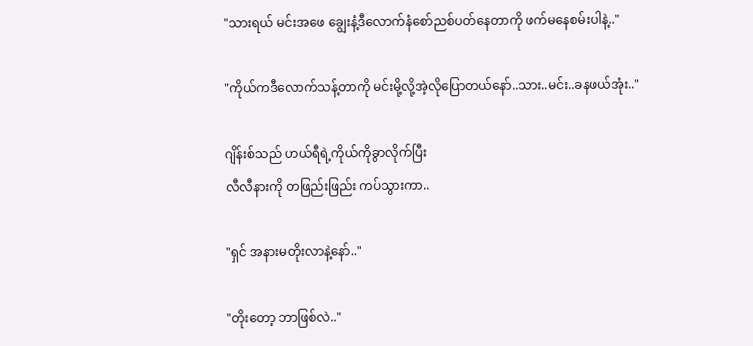"သားရယ် မင်းအဖေ ချွေးနံ့ဒီလောက်နံစော်ညစ်ပတ်နေတာကို ဖက်မနေစမ်းပါနဲ့.."

"ကိုယ်ကဒီလောက်သန့်တာကို မင်းမို့လို့အဲ့လိုပြောတယ်နော်..သား..မင်း..ခနဖယ်အုံး.."

ဂျိန်းစ်သည် ဟယ်ရီရဲ့ကိုယ်ကိုခွာလိုက်ပြီး
လီလီနားကို တဖြည်းဖြည်း ကပ်သွားကာ..

"ရှင် အနားမတိုးလာနဲ့နော်.."

"တိုးတော့ ဘာဖြစ်လဲ.."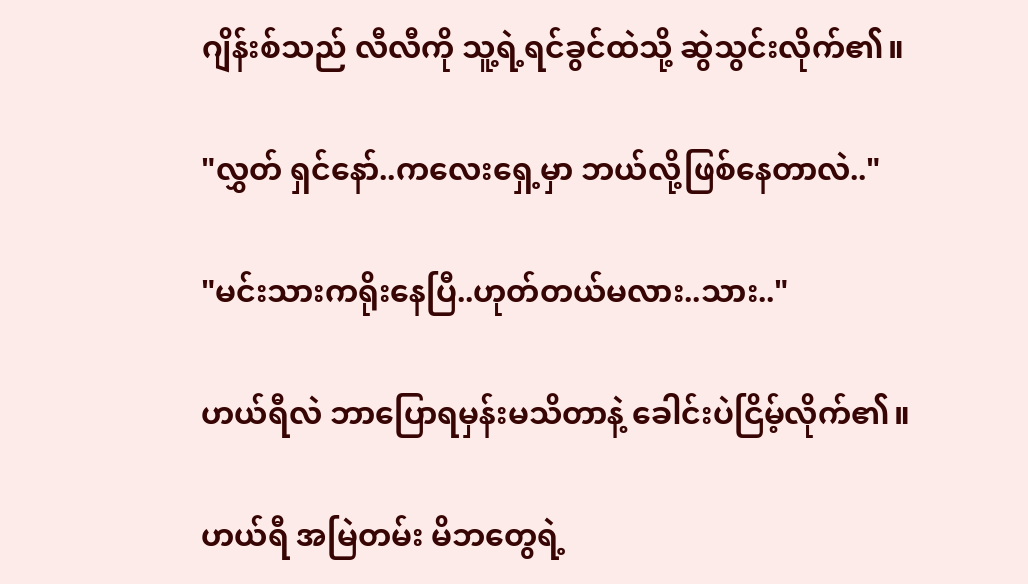ဂျိန်းစ်သည် လီလီကို သူ့ရဲ့ရင်ခွင်ထဲသို့ ဆွဲသွင်းလိုက်၏။

"လွှတ် ရှင်နော်..ကလေးရှေ့မှာ ဘယ်လို့ဖြစ်နေတာလဲ.."

"မင်းသားကရိုးနေပြီ..ဟုတ်တယ်မလား..သား.."

ဟယ်ရီလဲ ဘာပြောရမှန်းမသိတာနဲ့ ခေါင်းပဲငြိမ့်လိုက်၏။

ဟယ်ရီ အမြဲတမ်း မိဘတွေရဲ့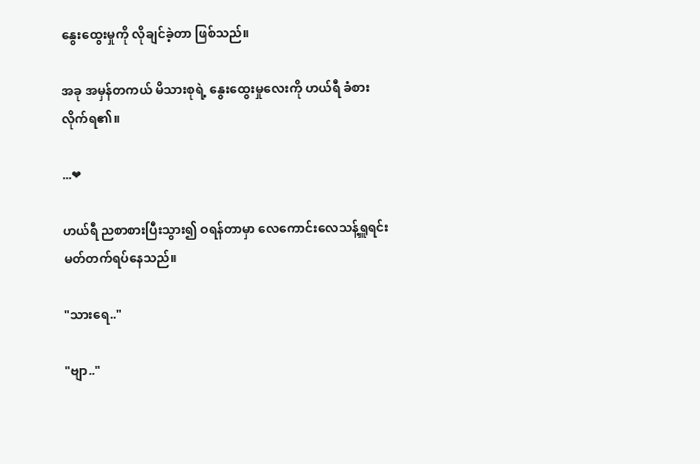နွေးထွေးမှုကို လိုချင်ခဲ့တာ ဖြစ်သည်။

အခု အမှန်တကယ် မိသားစုရဲ့ နွေးထွေးမှုလေးကို ဟယ်ရီ ခံစားလိုက်ရ၏။

...❤

ဟယ်ရီ ညစာစားပြီးသွား၍ ဝရန်တာမှာ လေကောင်းလေသန့်ရှူရင်း မတ်တက်ရပ်နေသည်။

"သားရေ.."

"ဗျာ.."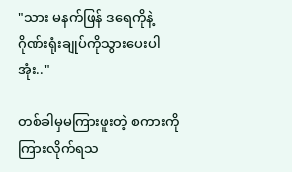"သား မနက်ဖြန် ဒရေကိုနဲ့ ဂိုဏ်းရုံးချုပ်ကိုသွားပေးပါအုံး.."

တစ်ခါမှမကြားဖူးတဲ့ စကားကိုကြားလိုက်ရသ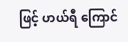ဖြင့် ဟယ်ရီ ကြောင်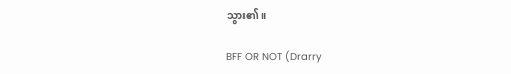သွား၏။

BFF OR NOT (Drarry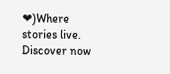❤)Where stories live. Discover now